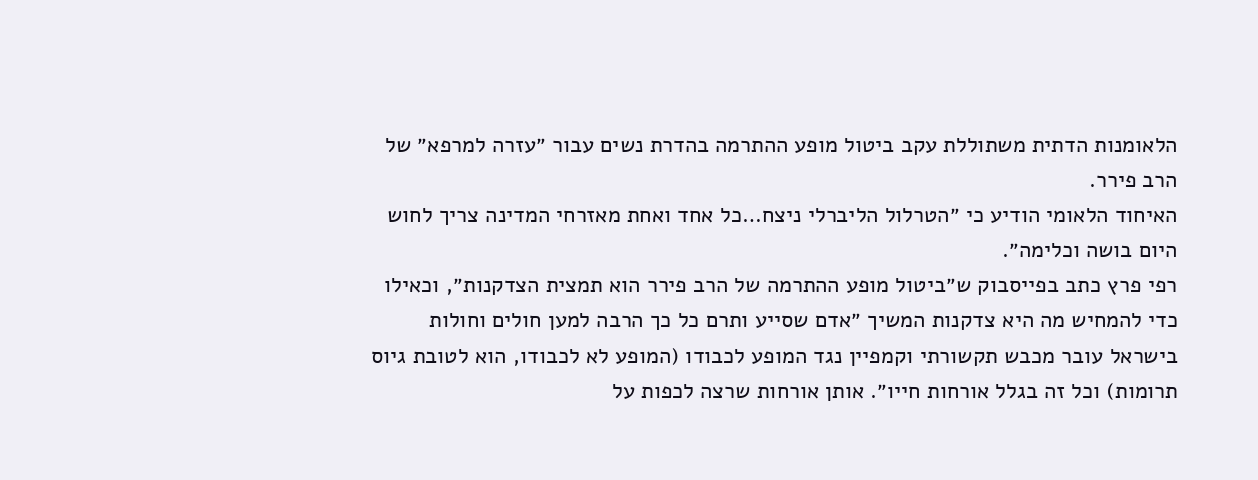הלאומנות הדתית משתוללת עקב ביטול מופע ההתרמה בהדרת נשים עבור ״עזרה למרפא״ של הרב פירר.
האיחוד הלאומי הודיע כי ״הטרלול הליברלי ניצח…כל אחד ואחת מאזרחי המדינה צריך לחוש היום בושה וכלימה״.
רפי פרץ כתב בפייסבוק ש״ביטול מופע ההתרמה של הרב פירר הוא תמצית הצדקנות״, וכאילו כדי להמחיש מה היא צדקנות המשיך ״אדם שסייע ותרם כל כך הרבה למען חולים וחולות בישראל עובר מכבש תקשורתי וקמפיין נגד המופע לכבודו (המופע לא לכבודו, הוא לטובת גיוס תרומות) וכל זה בגלל אורחות חייו״. אותן אורחות שרצה לכפות על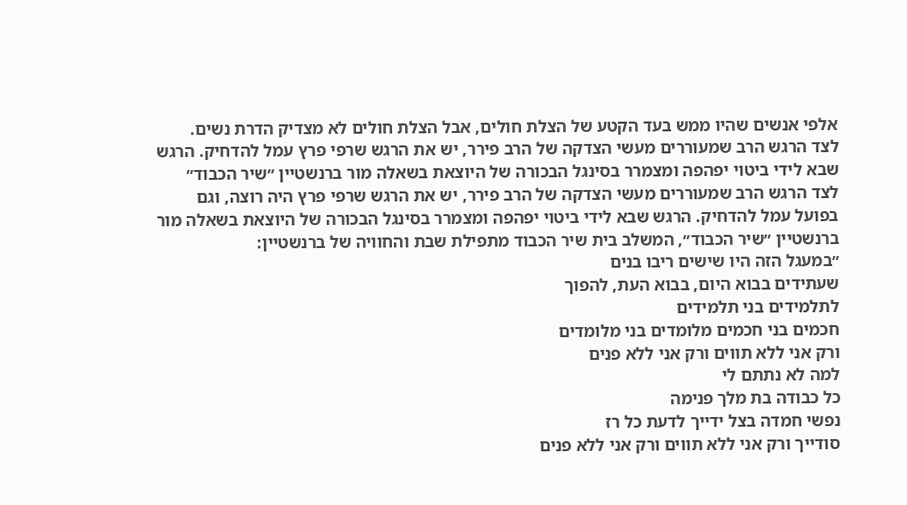אלפי אנשים שהיו ממש בעד הקטע של הצלת חולים, אבל הצלת חולים לא מצדיק הדרת נשים.
לצד הרגש הרב שמעוררים מעשי הצדקה של הרב פירר, יש את הרגש שרפי פרץ עמל להדחיק. הרגש שבא לידי ביטוי יפהפה ומצמרר בסינגל הבכורה של היוצאת בשאלה מור ברנשטיין ״שיר הכבוד״
לצד הרגש הרב שמעוררים מעשי הצדקה של הרב פירר, יש את הרגש שרפי פרץ היה רוצה, וגם בפועל עמל להדחיק. הרגש שבא לידי ביטוי יפהפה ומצמרר בסינגל הבכורה של היוצאת בשאלה מור ברנשטיין ״שיר הכבוד״, המשלב בית שיר הכבוד מתפילת שבת והחוויה של ברנשטיין:
״במעגל הזה היו שישים ריבו בנים
שעתידים בבוא היום, בבוא העת, להפוך
לתלמידים בני תלמידים
חכמים בני חכמים מלומדים בני מלומדים
ורק אני ללא תווים ורק אני ללא פנים
למה לא נתתם לי
כל כבודה בת מלך פנימה
נפשי חמדה בצל ידייך לדעת כל רז
סודייך ורק אני ללא תווים ורק אני ללא פנים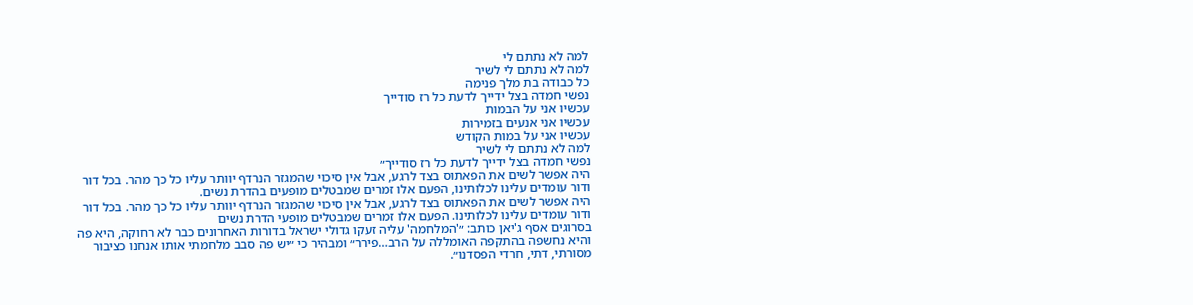למה לא נתתם לי
למה לא נתתם לי לשיר
כל כבודה בת מלך פנימה
נפשי חמדה בצל ידייך לדעת כל רז סודייך
עכשיו אני על הבמות
עכשיו אני אנעים בזמירות
עכשיו אני על במות הקודש
למה לא נתתם לי לשיר
נפשי חמדה בצל ידייך לדעת כל רז סודייך״
היה אפשר לשים את הפאתוס בצד לרגע, אבל אין סיכוי שהמגזר הנרדף יוותר עליו כל כך מהר. בכל דור ודור עומדים עלינו לכלותינו, הפעם אלו זמרים שמבטלים מופעים בהדרת נשים.
היה אפשר לשים את הפאתוס בצד לרגע, אבל אין סיכוי שהמגזר הנרדף יוותר עליו כל כך מהר. בכל דור ודור עומדים עלינו לכלותינו. הפעם אלו זמרים שמבטלים מופעי הדרת נשים
בסרוגים אסף ג'יאן כותב: ״'המלחמה' עליה זעקו גדולי ישראל בדורות האחרונים כבר לא רחוקה, היא פה והיא נחשפה בהתקפה האומללה על הרב…פירר״ ומבהיר כי ״יש פה סבב מלחמתי אותו אנחנו כציבור מסורתי, דתי, חרדי הפסדנו״.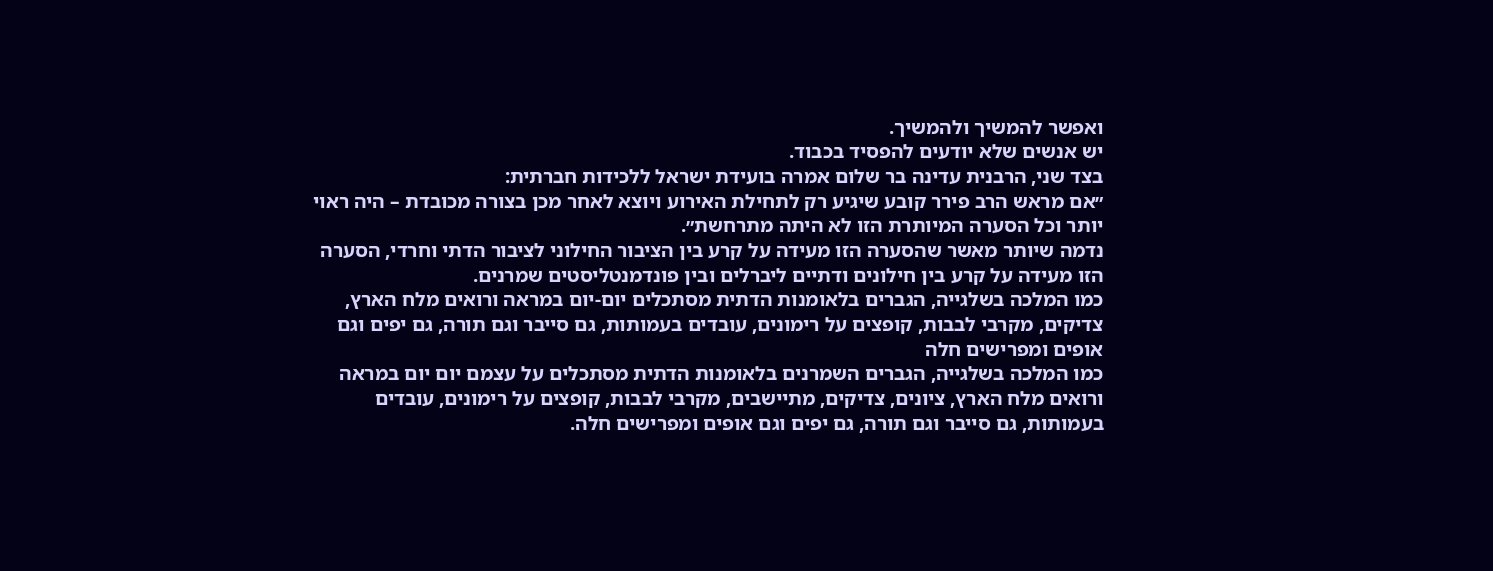ואפשר להמשיך ולהמשיך.
יש אנשים שלא יודעים להפסיד בכבוד.
בצד שני, הרבנית עדינה בר שלום אמרה בועידת ישראל ללכידות חברתית:
״אם מראש הרב פירר קובע שיגיע רק לתחילת האירוע ויוצא לאחר מכן בצורה מכובדת – היה ראוי יותר וכל הסערה המיותרת הזו לא היתה מתרחשת״.
נדמה שיותר מאשר שהסערה הזו מעידה על קרע בין הציבור החילוני לציבור הדתי וחרדי, הסערה הזו מעידה על קרע בין חילונים ודתיים ליברלים ובין פונדמנטליסטים שמרנים.
כמו המלכה בשלגייה, הגברים בלאומנות הדתית מסתכלים יום-יום במראה ורואים מלח הארץ, צדיקים, מקרבי לבבות, קופצים על רימונים, עובדים בעמותות, גם סייבר וגם תורה, גם יפים וגם אופים ומפרישים חלה
כמו המלכה בשלגייה, הגברים השמרנים בלאומנות הדתית מסתכלים על עצמם יום יום במראה ורואים מלח הארץ, ציונים, צדיקים, מתיישבים, מקרבי לבבות, קופצים על רימונים, עובדים בעמותות, גם סייבר וגם תורה, גם יפים וגם אופים ומפרישים חלה.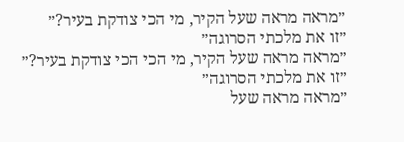״מראה מראה שעל הקיר, מי הכי צודקת בעיר?״
״זו את מלכתי הסרוגה״
״מראה מראה שעל הקיר, מי הכי הכי צודקת בעיר?״
״זו את מלכתי הסרוגה״
״מראה מראה שעל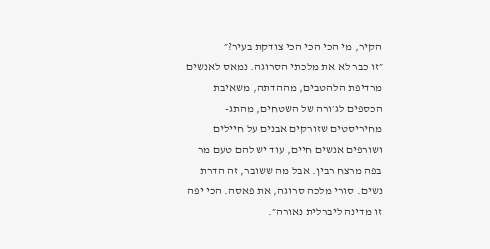הקיר, מי הכי הכי הכי צודקת בעיר?״
״זו כבר לא את מלכתי הסרוגה. נמאס לאנשים מרדיפת הלהטבים, מההדתה, משאיבת הכספים לג׳ורה של השטחים, מהתג-מחיריסטים שזורקים אבנים על חיילים ושורפים אנשים חיים, עוד יש להם טעם מר בפה מרצח רבין. אבל מה ששובר, זה הדרת נשים. סורי מלכה סרוגה, את פאסה. הכי יפה זו מדינה ליברלית נאורה״.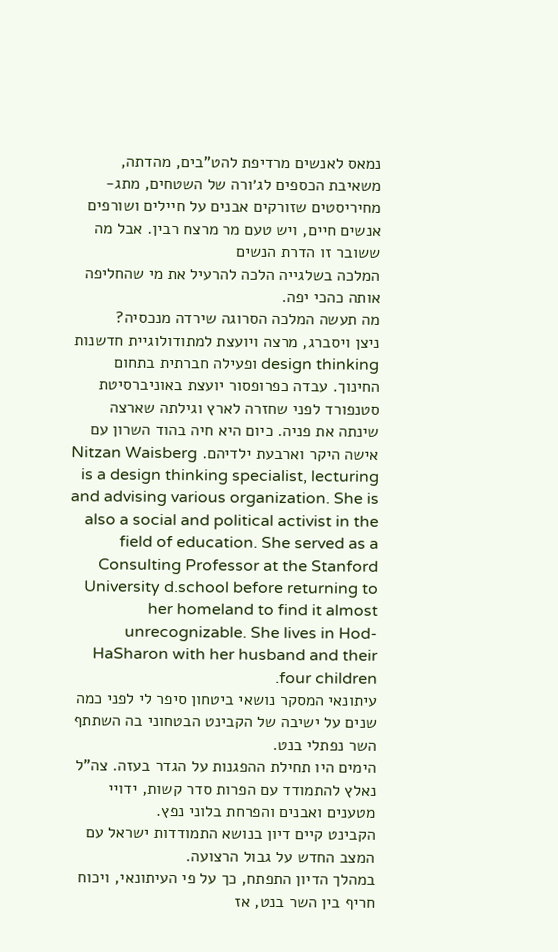נמאס לאנשים מרדיפת להט"בים, מהדתה, משאיבת הכספים לג׳ורה של השטחים, מתג-מחיריסטים שזורקים אבנים על חיילים ושורפים אנשים חיים, ויש טעם מר מרצח רבין. אבל מה ששובר זו הדרת הנשים
המלכה בשלגייה הלכה להרעיל את מי שהחליפה אותה כהכי יפה.
מה תעשה המלכה הסרוגה שירדה מנכסיה?
ניצן ויסברג, מרצה ויועצת למתודולוגיית חדשנות design thinking ופעילה חברתית בתחום החינוך. עבדה כפרופסור יועצת באוניברסיטת סטנפורד לפני שחזרה לארץ וגילתה שארצה שינתה את פניה. כיום היא חיה בהוד השרון עם אישה היקר וארבעת ילדיהם. Nitzan Waisberg is a design thinking specialist, lecturing and advising various organization. She is also a social and political activist in the field of education. She served as a Consulting Professor at the Stanford University d.school before returning to her homeland to find it almost unrecognizable. She lives in Hod-HaSharon with her husband and their four children.
עיתונאי המסקר נושאי ביטחון סיפר לי לפני כמה שנים על ישיבה של הקבינט הבטחוני בה השתתף השר נפתלי בנט.
הימים היו תחילת ההפגנות על הגדר בעזה. צה"ל נאלץ להתמודד עם הפרות סדר קשות, ידויי מטענים ואבנים והפרחת בלוני נפץ.
הקבינט קיים דיון בנושא התמודדות ישראל עם המצב החדש על גבול הרצועה.
במהלך הדיון התפתח, כך על פי העיתונאי, ויכוח חריף בין השר בנט, אז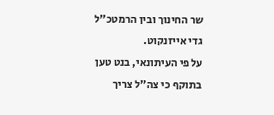שר החינוך ובין הרמטכ"ל גדי אייזנקוט.
על פי העיתונאי, בנט טען בתוקף כי צה"ל צריך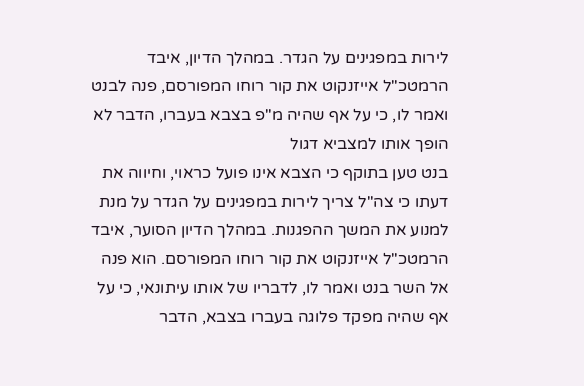לירות במפגינים על הגדר. במהלך הדיון, איבד הרמטכ"ל אייזנקוט את קור רוחו המפורסם, פנה לבנט ואמר לו, כי על אף שהיה מ"פ בצבא בעברו, הדבר לא הופך אותו למצביא דגול
בנט טען בתוקף כי הצבא אינו פועל כראוי, וחיווה את דעתו כי צה"ל צריך לירות במפגינים על הגדר על מנת למנוע את המשך ההפגנות. במהלך הדיון הסוער, איבד הרמטכ"ל אייזנקוט את קור רוחו המפורסם. הוא פנה אל השר בנט ואמר לו, לדבריו של אותו עיתונאי, כי על אף שהיה מפקד פלוגה בעברו בצבא, הדבר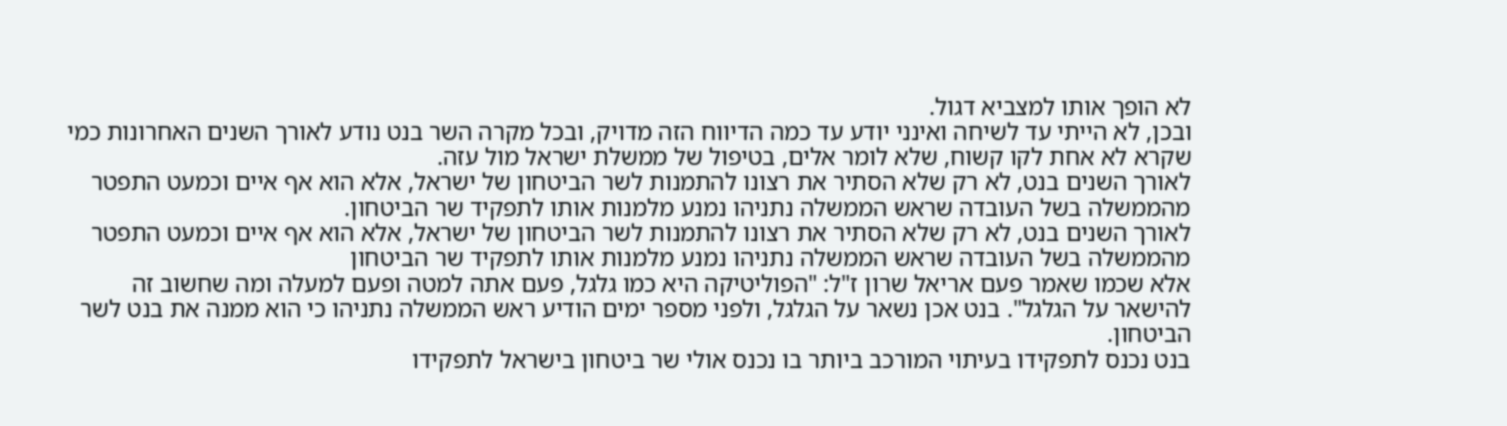לא הופך אותו למצביא דגול.
ובכן, לא הייתי עד לשיחה ואינני יודע עד כמה הדיווח הזה מדויק, ובכל מקרה השר בנט נודע לאורך השנים האחרונות כמי שקרא לא אחת לקו קשוח, שלא לומר אלים, בטיפול של ממשלת ישראל מול עזה.
לאורך השנים בנט, לא רק שלא הסתיר את רצונו להתמנות לשר הביטחון של ישראל, אלא הוא אף איים וכמעט התפטר מהממשלה בשל העובדה שראש הממשלה נתניהו נמנע מלמנות אותו לתפקיד שר הביטחון.
לאורך השנים בנט, לא רק שלא הסתיר את רצונו להתמנות לשר הביטחון של ישראל, אלא הוא אף איים וכמעט התפטר מהממשלה בשל העובדה שראש הממשלה נתניהו נמנע מלמנות אותו לתפקיד שר הביטחון
אלא שכמו שאמר פעם אריאל שרון ז"ל: "הפוליטיקה היא כמו גלגל, פעם אתה למטה ופעם למעלה ומה שחשוב זה להישאר על הגלגל". בנט אכן נשאר על הגלגל, ולפני מספר ימים הודיע ראש הממשלה נתניהו כי הוא ממנה את בנט לשר הביטחון.
בנט נכנס לתפקידו בעיתוי המורכב ביותר בו נכנס אולי שר ביטחון בישראל לתפקידו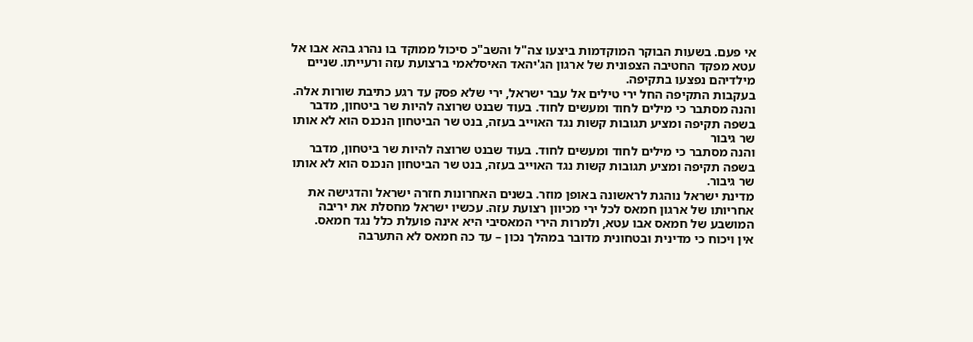אי פעם. בשעות הבוקר המוקדמות ביצעו צה"ל והשב"כ סיכול ממוקד בו נהרג בהא אבו אל עטא מפקד החטיבה הצפונית של ארגון הג'יהאד האיסלאמי ברצועת עזה ורעייתו. שניים מילדיהם נפצעו בתקיפה.
בעקבות התקיפה החל ירי טילים אל עבר ישראל, ירי שלא פסק עד רגע כתיבת שורות אלה.
והנה מסתבר כי מילים לחוד ומעשים לחוד. בעוד שבנט שרוצה להיות שר ביטחון, מדבר בשפה תקיפה ומציע תגובות קשות נגד האוייב בעזה, בנט שר הביטחון הנכנס הוא לא אותו שר גיבור
והנה מסתבר כי מילים לחוד ומעשים לחוד. בעוד שבנט שרוצה להיות שר ביטחון, מדבר בשפה תקיפה ומציע תגובות קשות נגד האוייב בעזה, בנט שר הביטחון הנכנס הוא לא אותו שר גיבור.
מדינת ישראל נוהגת לראשונה באופן מוזר. בשנים האחרונות חזרה ישראל והדגישה את אחריותו של ארגון חמאס לכל ירי מכיוון רצועת עזה. עכשיו ישראל מחסלת את יריבה המושבע של חמאס אבו עטא, ולמרות הירי המאסיבי היא אינה פועלת כלל נגד חמאס.
אין ויכוח כי מדינית ובטחונית מדובר במהלך נכון – עד כה חמאס לא התערבה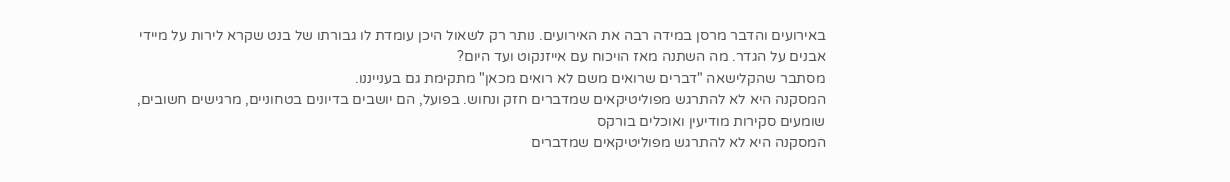באירועים והדבר מרסן במידה רבה את האירועים. נותר רק לשאול היכן עומדת לו גבורתו של בנט שקרא לירות על מיידי אבנים על הגדר. מה השתנה מאז הויכוח עם אייזנקוט ועד היום?
מסתבר שהקלישאה "דברים שרואים משם לא רואים מכאן" מתקימת גם בענייננו.
המסקנה היא לא להתרגש מפוליטיקאים שמדברים חזק ונחוש. בפועל, הם יושבים בדיונים בטחוניים, מרגישים חשובים, שומעים סקירות מודיעין ואוכלים בורקס
המסקנה היא לא להתרגש מפוליטיקאים שמדברים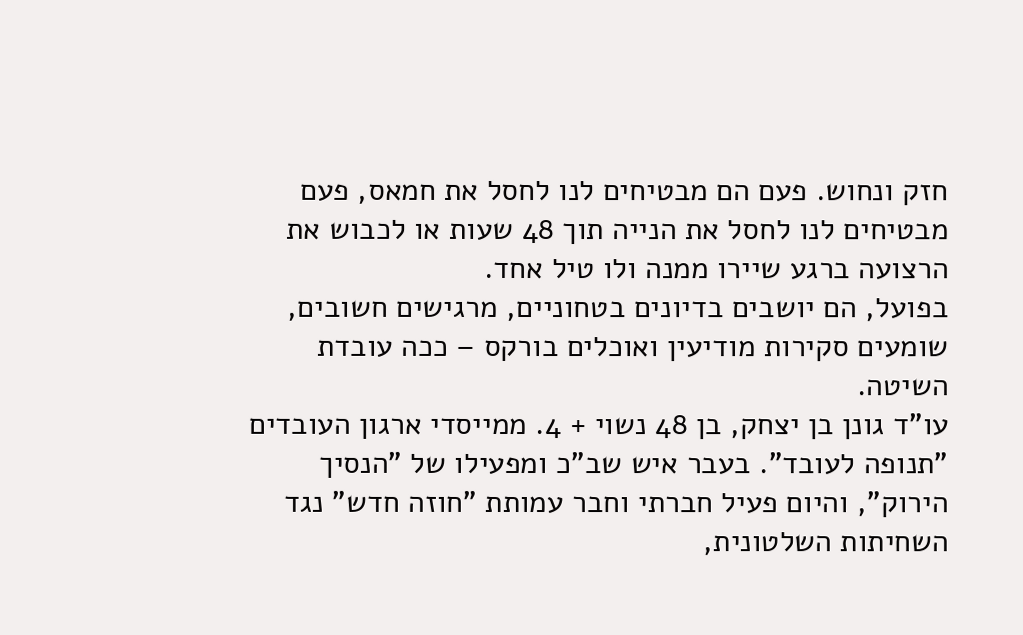חזק ונחוש. פעם הם מבטיחים לנו לחסל את חמאס, פעם מבטיחים לנו לחסל את הנייה תוך 48 שעות או לכבוש את הרצועה ברגע שיירו ממנה ולו טיל אחד.
בפועל, הם יושבים בדיונים בטחוניים, מרגישים חשובים, שומעים סקירות מודיעין ואוכלים בורקס – ככה עובדת השיטה.
עו"ד גונן בן יצחק, בן 48 נשוי + 4. ממייסדי ארגון העובדים "תנופה לעובד". בעבר איש שב"כ ומפעילו של "הנסיך הירוק", והיום פעיל חברתי וחבר עמותת "חוזה חדש" נגד השחיתות השלטונית,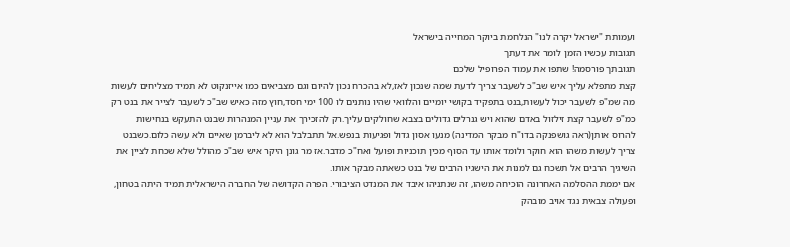ועמותת "ישראל יקרה לנו" הנלחמת ביוקר המחייה בישראל
תגובות עכשיו הזמן לומר את דעתך
תגובתך פורסמה! שתפו את עמוד הפרופיל שלכם
קצת מתפלא עליך איש שב"כ לשעבר צריך לדעת שמה שנכון לאז,לא בהכרח נכון להיום וגם מצביאים כמו אייזנקוט לא תמיד מצליחים לעשות מה שמ"פ לשעבר יכול לעשות,בנט בתפקיד בקושי יומיים והלוואי שהיו נותנים לו 100 ימי חסד,חוץ מזה כאיש שב"כ לשעבר לצייר את בנט רק כמ"פ לשעבר קצת זילזול באדם שהוא ויש גנרלים גדולים בצבא שחולקים עליך.רק להזכירך את עניין המנהרות שבנט התעקש בנחישות להרוס אותן(ראה גושפנקה בדו"ח מבקר המדינה) מנעו אסון גדול ופגיעות בנפש.אל תתבלבל הוא לא ליברמן שאיים ולא עשה כלום.כשבנט צריך לעשות משהו הוא חוקר ולומד אותו עד הסוף מכין תוכניות ופועל ואח"כ מדבר.אז מר גונן היקר איש שב"כ מהולל שלא שכחת לציין את השיגיך הרבים אל תשכח גם למנות את הישגיו הרבים של בנט כשאתה מבקר אותו.
אם יממת ההסלמה האחרונה הוכיחה משהו, זה שנתניהו איבד את המנדט הציבורי. הפרה הקדושה של החברה הישראלית תמיד היתה בטחון, ופעולה צבאית נגד אויב מובהק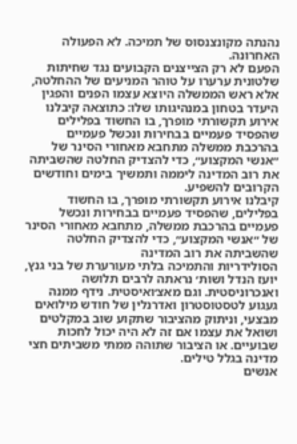נהנתה מקונצנסוס של תמיכה. לא הפעולה האחרונה.
הפעם לא רק הצייצנים הקבועים נגד שחיתות שלטונית ערערו על טוהר המניעים של ההחלטה, אלא ראש הממשלה היוצא עצמו הפנים והפגין היעדר בטחון במנהיגותו שלו: כתוצאה קיבלנו אירוע תקשורתי מופרך, בו החשוד בפלילים שהפסיד פעמיים בבחירות ונכשל פעמיים בהרכבת ממשלה מתחבא מאחורי הסינר של ״אנשי המקצוע״, כדי להצדיק החלטה שהשביתה את רוב המדינה ליממה ותמשיך בימים וחודשים הקרובים להשפיע.
קיבלנו אירוע תקשורתי מופרך, בו החשוד בפלילים, שהפסיד פעמיים בבחירות ונכשל פעמיים בהרכבת ממשלה, מתחבא מאחורי הסינר של ״אנשי המקצוע״, כדי להצדיק החלטה שהשביתה את רוב המדינה
הסולידריות והתמיכה בלתי מעורערת של בני גנץ, יועז הנדל ושות׳ נראתה לרבים תלושה ואנכרוניסטית. וגם מאצ׳ואיסטית. נידף ממנה געגוע לטסטוסטרון ואדרנלין של חודש מילואים מבצעי, וניתוק מהציבור שתקוע שוב במקלטים ושואל את עצמו אם זה לא היה יכול לחכות שבועיים. או הציבור שתוהה ממתי משביתים חצי מדינה בגלל טילים.
אנשים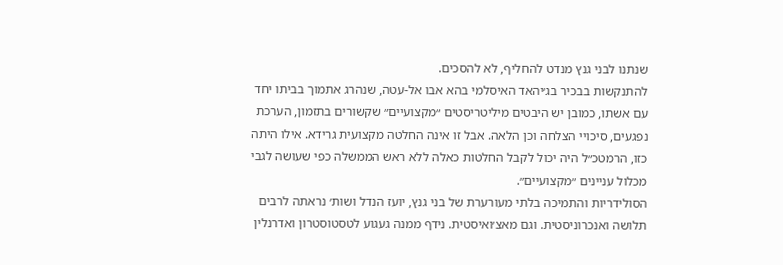שנתנו לבני גנץ מנדט להחליף, לא להסכים.
להתנקשות בבכיר בג׳יהאד האיסלמי בהא אבו אל-עטה, שנהרג אתמוך בביתו יחד עם אשתו, כמובן יש היבטים מיליטריסטים ״מקצועיים״ שקשורים בתזמון, הערכת נפגעים, סיכויי הצלחה וכן הלאה. אבל זו אינה החלטה מקצועית גרידא. אילו היתה כזו, הרמטכ״ל היה יכול לקבל החלטות כאלה ללא ראש הממשלה כפי שעושה לגבי מכלול עניינים ״מקצועיים״.
הסולידריות והתמיכה בלתי מעורערת של בני גנץ, יועז הנדל ושות׳ נראתה לרבים תלושה ואנכרוניסטית. וגם מאצ׳ואיסטית. נידף ממנה געגוע לטסטוסטרון ואדרנלין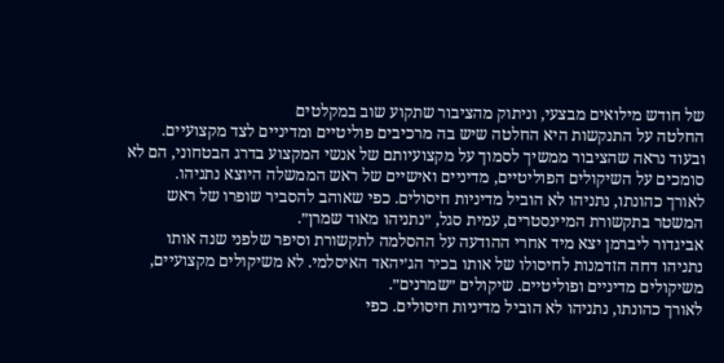של חודש מילואים מבצעי, וניתוק מהציבור שתקוע שוב במקלטים
החלטה על התנקשות היא החלטה שיש בה מרכיבים פוליטיים ומדיניים לצד מקצועיים. ובעוד נראה שהציבור ממשיך לסמוך על מקצועיותם של אנשי המקצוע בדרג הבטחוני, הם לא סומכים על השיקולים הפוליטיים, מדיניים ואישיים של ראש הממשלה היוצא נתניהו.
לאורך כהונתו, נתניהו לא הוביל מדיניות חיסולים. כפי שאוהב להסביר שופרו של ראש המשטר בתקשורת המיינסטרים, עמית סגל, ״נתניהו מאוד שמרן״.
אביגדור ליברמן יצא מיד אחרי ההודעה על ההסלמה לתקשורת וסיפר שלפני שנה אותו נתניהו דחה הזדמנות לחיסולו של אותו בכיר הג׳יהאד האיסלמי. לא משיקולים מקצועיים, משיקולים מדיניים ופוליטיים. שיקולים ״שמרנים״.
לאורך כהונתו, נתניהו לא הוביל מדיניות חיסולים. כפי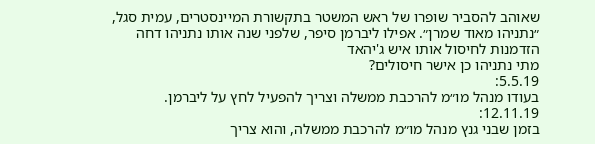שאוהב להסביר שופרו של ראש המשטר בתקשורת המיינסטרים, עמית סגל, ״נתניהו מאוד שמרן״. אפילו ליברמן סיפר, שלפני שנה אותו נתניהו דחה הזדמנות לחיסול אותו איש ג'יהאד
מתי נתניהו כן אישר חיסולים?
5.5.19:
בעודו מנהל מו״מ להרכבת ממשלה וצריך להפעיל לחץ על ליברמן.
12.11.19:
בזמן שבני גנץ מנהל מו״מ להרכבת ממשלה, והוא צריך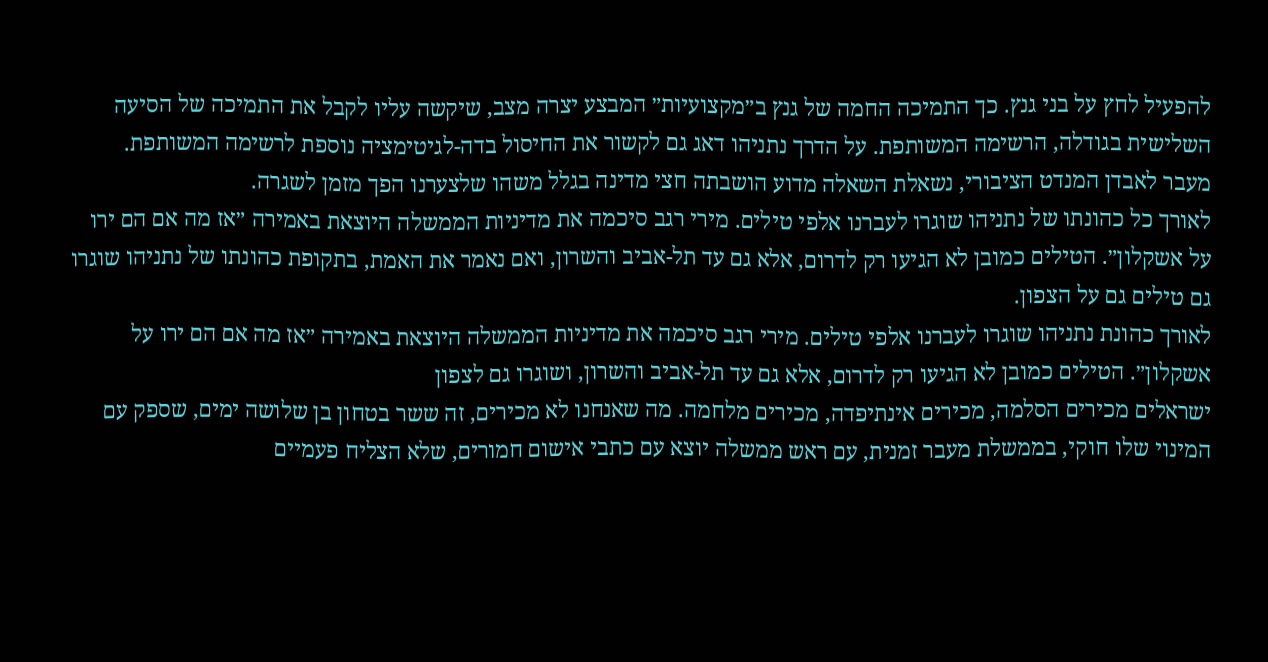להפעיל לחץ על בני גנץ. כך התמיכה החמה של גנץ ב״מקצועיות״ המבצע יצרה מצב, שיקשה עליו לקבל את התמיכה של הסיעה השלישית בגודלה, הרשימה המשותפת. על הדרך נתניהו דאג גם לקשור את החיסול בדה-לגיטימציה נוספת לרשימה המשותפת.
מעבר לאבדן המנדט הציבורי, נשאלת השאלה מדוע הושבתה חצי מדינה בגלל משהו שלצערנו הפך מזמן לשגרה.
לאורך כל כהונתו של נתניהו שוגרו לעברנו אלפי טילים. מירי רגב סיכמה את מדיניות הממשלה היוצאת באמירה ״אז מה אם הם ירו על אשקלון״. הטילים כמובן לא הגיעו רק לדרום, אלא גם עד תל-אביב והשרון, ואם נאמר את האמת, בתקופת כהונתו של נתניהו שוגרו גם טילים גם על הצפון.
לאורך כהונת נתניהו שוגרו לעברנו אלפי טילים. מירי רגב סיכמה את מדיניות הממשלה היוצאת באמירה ״אז מה אם הם ירו על אשקלון״. הטילים כמובן לא הגיעו רק לדרום, אלא גם עד תל-אביב והשרון, ושוגרו גם לצפון
ישראלים מכירים הסלמה, מכירים אינתיפדה, מכירים מלחמה. מה שאנחנו לא מכירים, זה ששר בטחון בן שלושה ימים, שספק עם המינוי שלו חוקי, בממשלת מעבר זמנית, עם ראש ממשלה יוצא עם כתבי אישום חמורים, שלא הצליח פעמיים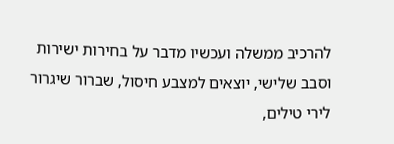להרכיב ממשלה ועכשיו מדבר על בחירות ישירות וסבב שלישי, יוצאים למצבע חיסול, שברור שיגרור לירי טילים,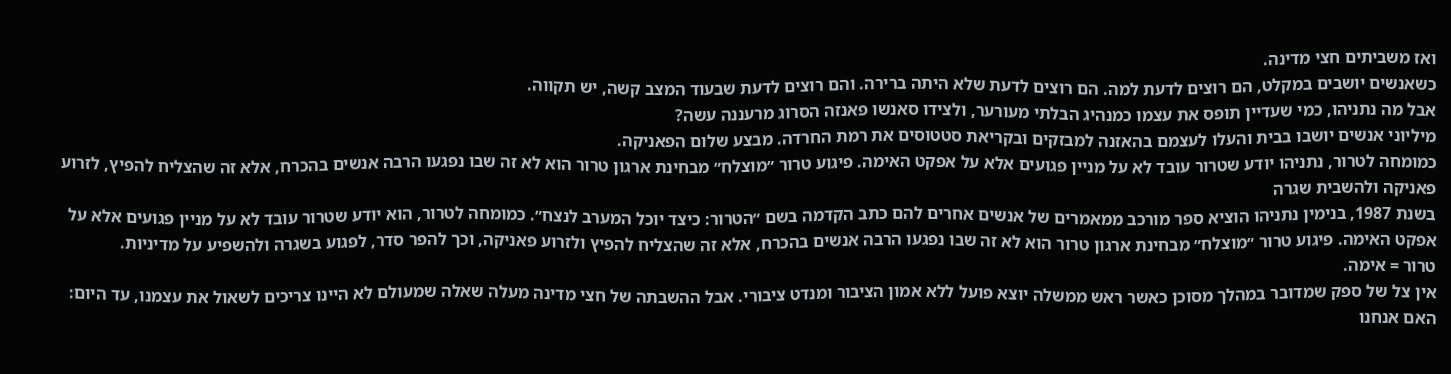ואז משביתים חצי מדינה.
כשאנשים יושבים במקלט, הם רוצים לדעת למה. הם רוצים לדעת שלא היתה ברירה. והם רוצים לדעת שבעוד המצב קשה, יש תקווה.
אבל מה נתניהו, כמי שעדיין תופס את עצמו כמנהיג הבלתי מעורער, ולצידו סאנשו פאנזה הסרוג מרעננה עשה?
מיליוני אנשים יושבו בבית והעלו לעצמם בהאזנה למבזקים ובקריאת סטטוסים את רמת החרדה. מבצע שלום הפאניקה.
כמומחה לטרור, נתניהו יודע שטרור עובד לא על מניין פגועים אלא על אפקט האימה. פיגוע טרור ״מוצלח״ מבחינת ארגון טרור הוא לא זה שבו נפגעו הרבה אנשים בהכרח, אלא זה שהצליח להפיץ, לזרוע פאניקה ולהשבית שגרה
בשנת 1987, בנימין נתניהו הוציא ספר מורכב ממאמרים של אנשים אחרים להם כתב הקדמה בשם ״הטרור: כיצד יוכל המערב לנצח״. כמומחה לטרור, הוא יודע שטרור עובד לא על מניין פגועים אלא על אפקט האימה. פיגוע טרור ״מוצלח״ מבחינת ארגון טרור הוא לא זה שבו נפגעו הרבה אנשים בהכרח, אלא זה שהצליח להפיץ ולזרוע פאניקה, וכך להפר סדר, לפגוע בשגרה ולהשפיע על מדיניות.
טרור = אימה.
אין צל של ספק שמדובר במהלך מסוכן כאשר ראש ממשלה יוצא פועל ללא אמון הציבור ומנדט ציבורי. אבל ההשבתה של חצי מדינה מעלה שאלה שמעולם לא היינו צריכים לשאול את עצמנו, עד היום:
האם אנחנו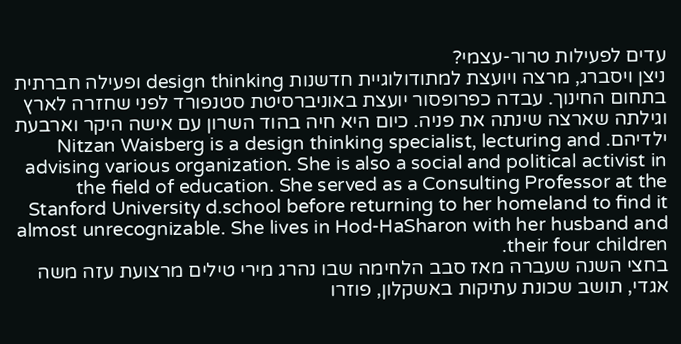עדים לפעילות טרור-עצמי?
ניצן ויסברג, מרצה ויועצת למתודולוגיית חדשנות design thinking ופעילה חברתית בתחום החינוך. עבדה כפרופסור יועצת באוניברסיטת סטנפורד לפני שחזרה לארץ וגילתה שארצה שינתה את פניה. כיום היא חיה בהוד השרון עם אישה היקר וארבעת ילדיהם. Nitzan Waisberg is a design thinking specialist, lecturing and advising various organization. She is also a social and political activist in the field of education. She served as a Consulting Professor at the Stanford University d.school before returning to her homeland to find it almost unrecognizable. She lives in Hod-HaSharon with her husband and their four children.
בחצי השנה שעברה מאז סבב הלחימה שבו נהרג מירי טילים מרצועת עזה משה אגדי, תושב שכונת עתיקות באשקלון, פוזרו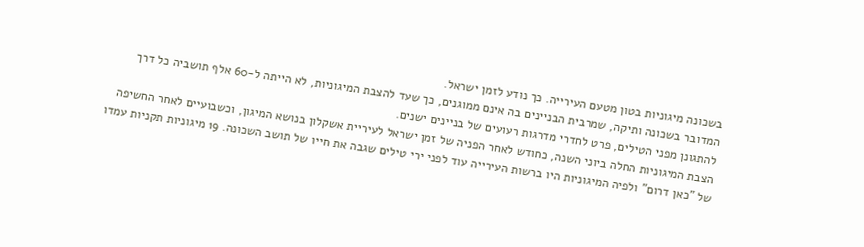בשכונה מיגוניות בטון מטעם העירייה. כך נודע לזמן ישראל.
המדובר בשכונה ותיקה, שמרבית הבניינים בה אינם ממוגנים, כך שעד להצבת המיגוניות, לא הייתה ל-60 אלף תושביה כל דרך להתגונן מפני הטילים, פרט לחדרי מדרגות רעועים של בניינים ישנים.
הצבת המיגוניות החלה ביוני השנה, כחודש לאחר הפניה של זמן ישראל לעיריית אשקלון בנושא המיגון, וכשבועיים לאחר החשיפה של "כאן דרום" ולפיה המיגוניות היו ברשות העירייה עוד לפני ירי טילים שגבה את חייו של תושב השכונה. 19 מיגוניות תקניות עמדו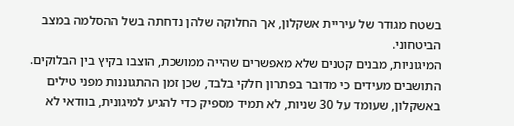בשטח מגודר של עיריית אשקלון, אך החלוקה שלהן נדחתה בשל ההסלמה במצב הביטחוני.
המיגוניות, מבנים קטנים שלא מאפשרים שהייה ממושכת, הוצבו בקיץ בין הבלוקים. התושבים מעידים כי מדובר בפתרון חלקי בלבד, שכן זמן ההתגוננות מפני טילים באשקלון, שעומד על 30 שניות, לא תמיד מספיק כדי להגיע למיגונית, בוודאי לא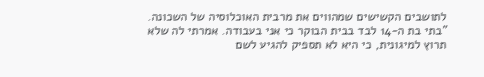לתושבים הקשישים שמהווים את מרבית האוכלוסיה של השכונה.
"בתי בת ה-14 לבד בבית הבוקר כי אני בעבודה. אמרתי לה שלא תרוץ למיגונית, כי היא לא תספיק להגיע לשם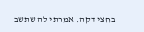בחצי דקה. אמרתי לה שתשב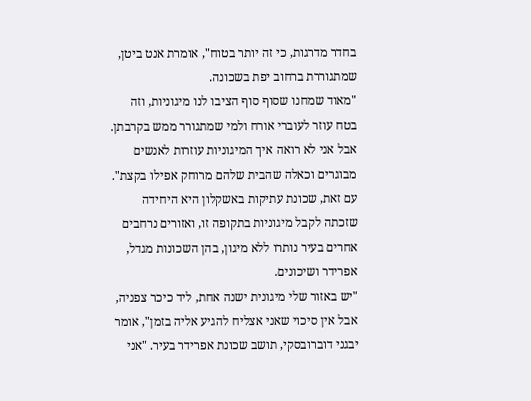בחדר מדרגות, כי זה יותר בטוח", אומרת אנט ביטן, שמתגוררת ברחוב יפת בשכונה.
"מאוד שמחנו שסוף סוף הציבו לנו מיגוניות, וזה בטח עוזר לעוברי אורח ולמי שמתגורר ממש בקרבתן. אבל אני לא רואה איך המיגוניות עוזרות לאנשים מבוגרים וכאלה שהבית שלהם מרוחק אפילו בקצת".
עם זאת, שכונת עתיקות באשקלון היא היחידה שזכתה לקבל מיגוניות בתקופה זו, ואזורים נרחבים אחרים בעיר נותרו ללא מיגון, בהן השכונות מגדל, אפרידר ושיכונים.
"יש באזור שלי מיגונית ישנה אחת, ליד כיכר צפניה, אבל אין סיכוי שאני אצליח להגיע אליה בזמן", אומר יבגני דוברובסקי, תושב שכונת אפרידר בעיר. "אני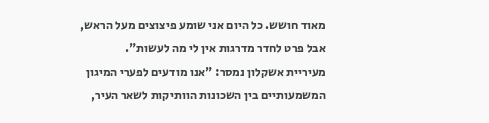מאוד חושש. כל היום אני שומע פיצוצים מעל הראש, אבל פרט לחדר מדרגות אין לי מה לעשות".
מעיריית אשקלון נמסר: "אנו מודעים לפערי המיגון המשמעותיים בין השכונות הוותיקות לשאר העיר,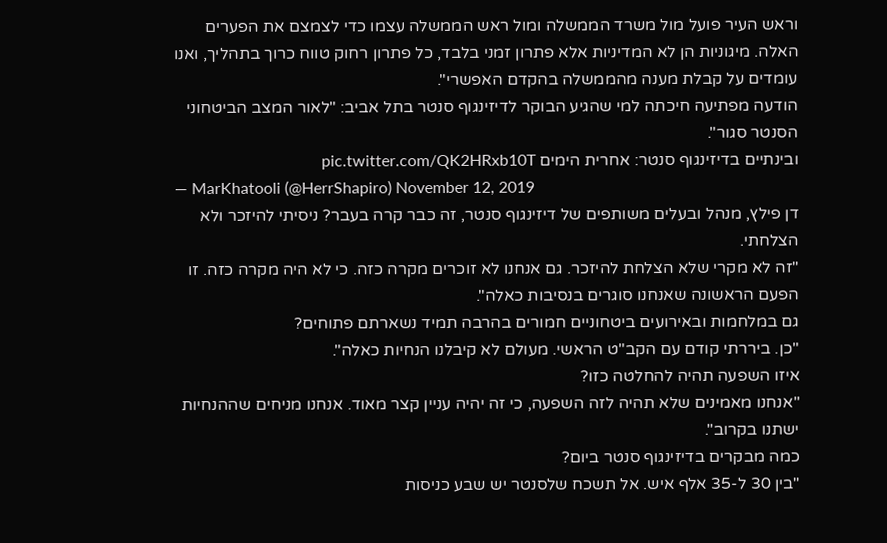וראש העיר פועל מול משרד הממשלה ומול ראש הממשלה עצמו כדי לצמצם את הפערים האלה. מיגוניות הן לא המדיניות אלא פתרון זמני בלבד, כל פתרון רחוק טווח כרוך בתהליך, ואנו עומדים על קבלת מענה מהממשלה בהקדם האפשרי".
הודעה מפתיעה חיכתה למי שהגיע הבוקר לדיזינגוף סנטר בתל אביב: "לאור המצב הביטחוני הסנטר סגור".
ובינתיים בדיזינגוף סנטר: אחרית הימים pic.twitter.com/QK2HRxb10T
— MarKhatooli (@HerrShapiro) November 12, 2019
דן פילץ, מנהל ובעלים משותפים של דיזינגוף סנטר, זה כבר קרה בעבר? ניסיתי להיזכר ולא הצלחתי.
"זה לא מקרי שלא הצלחת להיזכר. גם אנחנו לא זוכרים מקרה כזה. כי לא היה מקרה כזה. זו הפעם הראשונה שאנחנו סוגרים בנסיבות כאלה".
גם במלחמות ובאירועים ביטחוניים חמורים בהרבה תמיד נשארתם פתוחים?
"כן. ביררתי קודם עם הקב"ט הראשי. מעולם לא קיבלנו הנחיות כאלה".
איזו השפעה תהיה להחלטה כזו?
"אנחנו מאמינים שלא תהיה לזה השפעה, כי זה יהיה עניין קצר מאוד. אנחנו מניחים שההנחיות ישתנו בקרוב".
כמה מבקרים בדיזינגוף סנטר ביום?
"בין 30 ל-35 אלף איש. אל תשכח שלסנטר יש שבע כניסות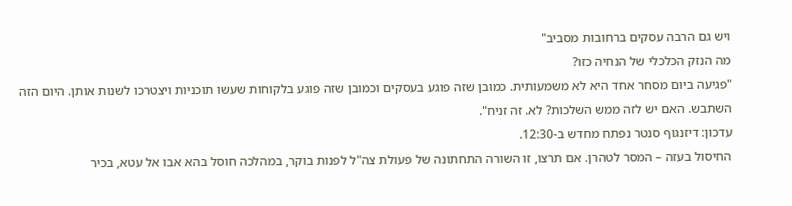ויש גם הרבה עסקים ברחובות מסביב"
מה הנזק הכלכלי של הנחיה כזו?
"פגיעה ביום מסחר אחד היא לא משמעותית. כמובן שזה פוגע בעסקים וכמובן שזה פוגע בלקוחות שעשו תוכניות ויצטרכו לשנות אותן. היום הזה השתבש. האם יש לזה ממש השלכות? לא. זה זניח".
עדכון: דיזנגוף סנטר נפתח מחדש ב-12:30.
החיסול בעזה – המסר לטהרן. אם תרצו, זו השורה התחתונה של פעולת צה"ל לפנות בוקר, במהלכה חוסל בהא אבו אל עטא, בכיר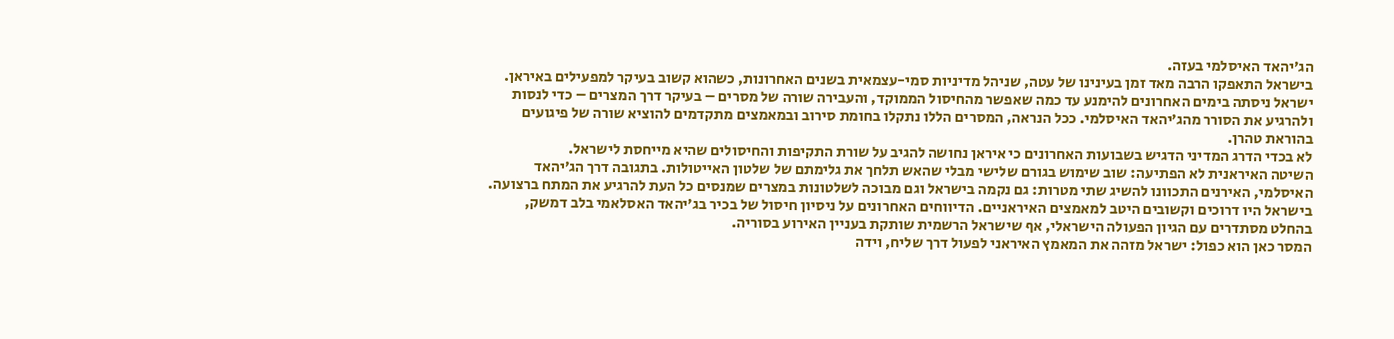הג’יהאד האיסלמי בעזה.
בישראל התאפקו הרבה מאד זמן בעינינו של עטה, שניהל מדיניות סמי-עצמאית בשנים האחרונות, כשהוא קשוב בעיקר למפעילים באיראן.
ישראל ניסתה בימים האחרונים להימנע עד כמה שאפשר מהחיסול הממוקד, והעבירה שורה של מסרים – בעיקר דרך המצרים – כדי לנסות ולהרגיע את הסורר מהג׳יהאד האיסלמי. ככל הנראה, המסרים הללו נתקלו בחומת סירוב ובמאמצים מתקדמים להוציא שורה של פיגועים בהוראת טהרן.
לא בכדי הדרג המדיני הדגיש בשבועות האחרונים כי איראן נחושה להגיב על שורת התקיפות והחיסולים שהיא מייחסת לישראל.
השיטה האיראנית לא הפתיעה: שוב שימוש בגורם שלישי מבלי שהאש תלחך את גלימתם של שלטון האייטולות. בתגובה דרך הג’יהאד האיסלמי, האירנים התכוונו להשיג שתי מטרות: גם נקמה בישראל וגם מבוכה לשלטונות במצרים שמנסים כל העת להרגיע את המתח ברצועה.
בישראל היו דרוכים וקשובים היטב למאמצים האיראניים. הדיווחים האחרונים על ניסיון חיסול של בכיר בג’יהאד האסלאמי בלב דמשק, בהחלט מסתדרים עם הגיון הפעולה הישראלי, אף שישראל הרשמית שותקת בעניין האירוע בסוריה.
המסר כאן הוא כפול: ישראל מזהה את המאמץ האיראני לפעול דרך שליח, וידה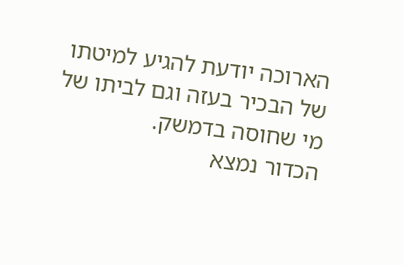הארוכה יודעת להגיע למיטתו של הבכיר בעזה וגם לביתו של מי שחוסה בדמשק.
הכדור נמצא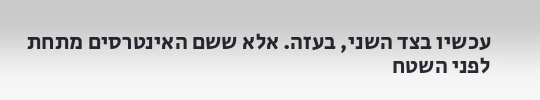עכשיו בצד השני, בעזה. אלא ששם האינטרסים מתחת לפני השטח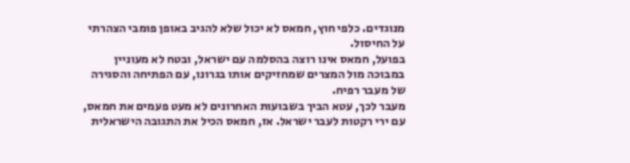מנוגדים. כלפי חוץ, חמאס לא יכול שלא להגיב באופן פומבי הצהרתי על החיסול.
בפועל, חמאס אינו רוצה בהסלמה עם ישראל, ובטח לא מעוניין במבוכה מול המצרים שמחזיקים אותו בגרונו, עם הפתיחה והסגירה של מעבר רפיח.
מעבר לכך, עטא הביך בשבועות האחרונים לא מעט פעמים את חמאס, עם ירי רקטות לעבר ישראל. אז, חמאס הכיל את התגובה הישראלית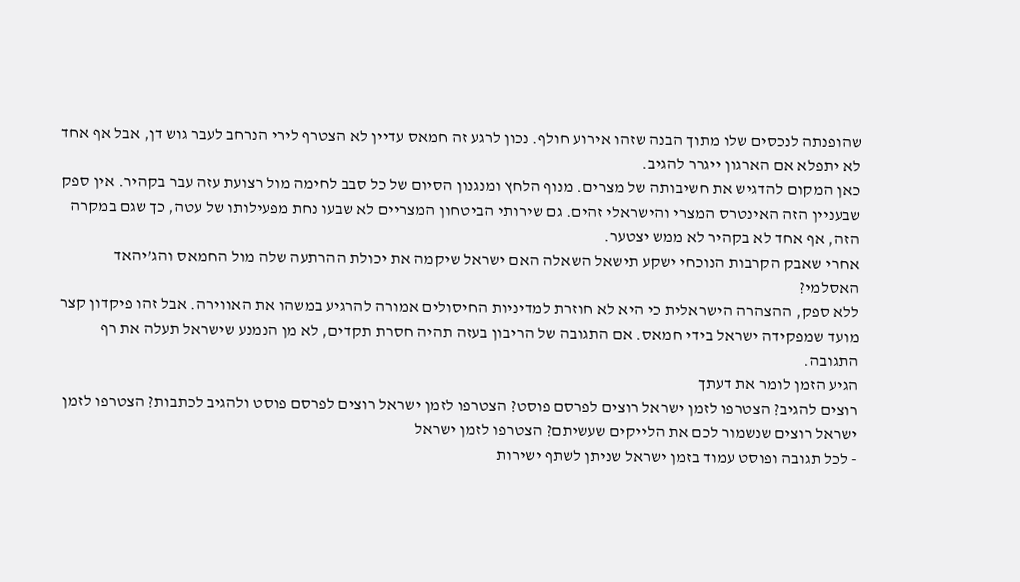שהופנתה לנכסים שלו מתוך הבנה שזהו אירוע חולף. נכון לרגע זה חמאס עדיין לא הצטרף לירי הנרחב לעבר גוש דן, אבל אף אחד לא יתפלא אם הארגון ייגרר להגיב.
כאן המקום להדגיש את חשיבותה של מצרים. מנוף הלחץ ומנגנון הסיום של כל סבב לחימה מול רצועת עזה עבר בקהיר. אין ספק שבעניין הזה האינטרס המצרי והישראלי זהים. גם שירותי הביטחון המצריים לא שבעו נחת מפעילותו של עטה, כך שגם במקרה הזה, אף אחד לא בקהיר לא ממש יצטער.
אחרי שאבק הקרבות הנוכחי ישקע תישאל השאלה האם ישראל שיקמה את יכולת ההרתעה שלה מול החמאס והג’יהאד האסלמי?
ללא ספק, ההצהרה הישראלית כי היא לא חוזרת למדיניות החיסולים אמורה להרגיע במשהו את האווירה. אבל זהו פיקדון קצר מועד שמפקידה ישראל בידי חמאס. אם התגובה של הריבון בעזה תהיה חסרת תקדים, לא מן הנמנע שישראל תעלה את רף התגובה.
הגיע הזמן לומר את דעתך
רוצים להגיב? הצטרפו לזמן ישראל רוצים לפרסם פוסט? הצטרפו לזמן ישראל רוצים לפרסם פוסט ולהגיב לכתבות? הצטרפו לזמן ישראל רוצים שנשמור לכם את הלייקים שעשיתם? הצטרפו לזמן ישראל
- לכל תגובה ופוסט עמוד בזמן ישראל שניתן לשתף ישירות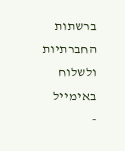ברשתות החברתיות ולשלוח באימייל
-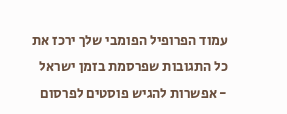עמוד הפרופיל הפומבי שלך ירכז את כל התגובות שפרסמת בזמן ישראל
- אפשרות להגיש פוסטים לפרסום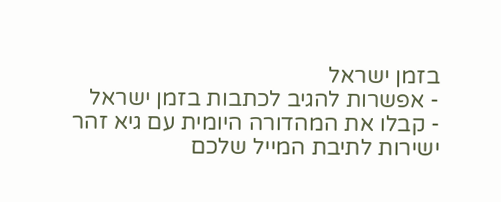בזמן ישראל
- אפשרות להגיב לכתבות בזמן ישראל
- קבלו את המהדורה היומית עם גיא זהר ישירות לתיבת המייל שלכם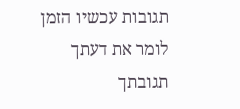תגובות עכשיו הזמן לומר את דעתך
תגובתך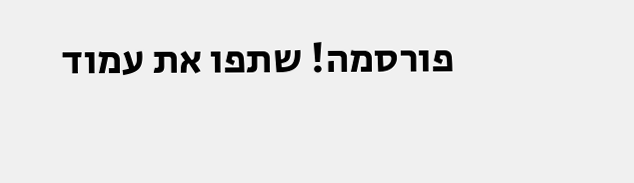פורסמה! שתפו את עמוד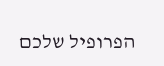הפרופיל שלכם